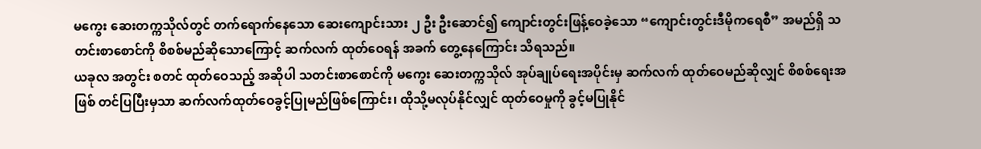မကွေး ဆေးတက္ကသိုလ်တွင် တက်ရောက်နေသော ဆေးကျောင်းသား ၂ ဦး ဦးဆောင်၍ ကျောင်းတွင်းဖြန့်ဝေခဲ့သော “ကျောင်းတွင်းဒီမိုကရေစီ” အမည်ရှိ သတင်းစာစောင်ကို စိစစ်မည်ဆိုသောကြောင့် ဆက်လက် ထုတ်ဝေရန် အခက် တွေ့နေကြောင်း သိရသည်။
ယခုလ အတွင်း စတင် ထုတ်ဝေသည့် အဆိုပါ သတင်းစာစောင်ကို မကွေး ဆေးတက္ကသိုလ် အုပ်ချုပ်ရေးအပိုင်းမှ ဆက်လက် ထုတ်ဝေမည်ဆိုလျှင် စိစစ်ရေးအဖြစ် တင်ပြပြီးမှသာ ဆက်လက်ထုတ်ဝေခွင့်ပြုမည်ဖြစ်ကြောင်း၊ ထိုသို့မလုပ်နိုင်လျှင် ထုတ်ဝေမှုကို ခွင့်မပြုနိုင်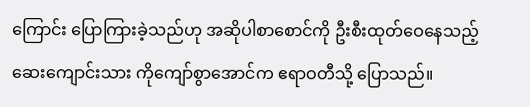ကြောင်း ပြောကြားခဲ့သည်ဟု အဆိုပါစာစောင်ကို ဦးစီးထုတ်ဝေနေသည့် ဆေးကျောင်းသား ကိုကျော်စွာအောင်က ဧရာဝတီသို့ ပြောသည်။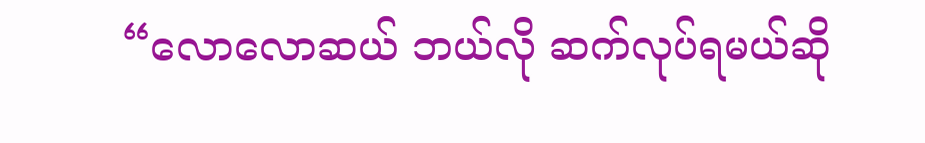“လောလောဆယ် ဘယ်လို ဆက်လုပ်ရမယ်ဆို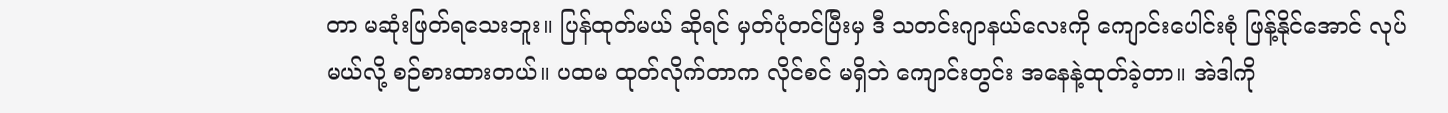တာ မဆုံးဖြတ်ရသေးဘူး။ ပြန်ထုတ်မယ် ဆိုရင် မှတ်ပုံတင်ပြီးမှ ဒီ သတင်းဂျာနယ်လေးကို ကျောင်းပေါင်းစုံ ဖြန့်နိုင်အောင် လုပ်မယ်လို့ စဉ်စားထားတယ်။ ပထမ ထုတ်လိုက်တာက လိုင်စင် မရှိဘဲ ကျောင်းတွင်း အနေနဲ့ထုတ်ခဲ့တာ။ အဲဒါကို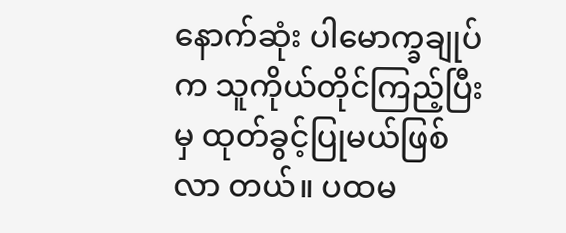နောက်ဆုံး ပါမောက္ခချုပ်က သူကိုယ်တိုင်ကြည့်ပြီးမှ ထုတ်ခွင့်ပြုမယ်ဖြစ်လာ တယ်။ ပထမ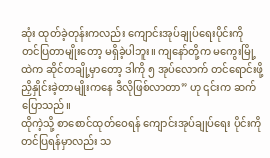ဆုံး ထုတ်ခဲ့တုန်းကလည်း ကျောင်းအုပ်ချုပ်ရေးပိုင်းကို တင်ပြတာမျိုးတော့ မရှိခဲ့ပါဘူး။ ကျနော်တို့က မကွေးမြို့ ထဲက ဆိုင်တချို့မှာတော့ ဒါကို ၅ အုပ်လောက် တင်ရောင်းဖို့ ညှိနှိုင်းခဲ့တာမျိုးကနေ ဒီလိုဖြစ်လာတာ” ဟု ၎င်းက ဆက်ပြောသည်။
ထိုကဲ့သို့ စာစောင်ထုတ်ဝေရန် ကျောင်းအုပ်ချုပ်ရေး ပိုင်းကို တင်ပြရန်မှာလည်း သ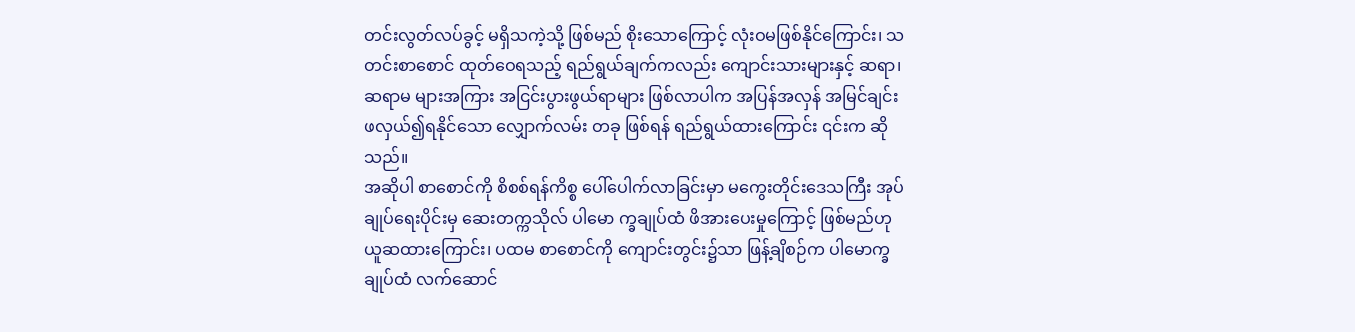တင်းလွတ်လပ်ခွင့် မရှိသကဲ့သို့ ဖြစ်မည် စိုးသောကြောင့် လုံးဝမဖြစ်နိုင်ကြောင်း၊ သတင်းစာစောင် ထုတ်ဝေရသည့် ရည်ရွယ်ချက်ကလည်း ကျောင်းသားများနှင့် ဆရာ၊ ဆရာမ များအကြား အငြင်းပွားဖွယ်ရာများ ဖြစ်လာပါက အပြန်အလှန် အမြင်ချင်း ဖလှယ်၍ရနိုင်သော လျှောက်လမ်း တခု ဖြစ်ရန် ရည်ရွယ်ထားကြောင်း ၎င်းက ဆိုသည်။
အဆိုပါ စာစောင်ကို စိစစ်ရန်ကိစ္စ ပေါ်ပေါက်လာခြင်းမှာ မကွေးတိုင်းဒေသကြီး အုပ်ချုပ်ရေးပိုင်းမှ ဆေးတက္ကသိုလ် ပါမော က္ခချုပ်ထံ ဖိအားပေးမှုကြောင့် ဖြစ်မည်ဟု ယူဆထားကြောင်း၊ ပထမ စာစောင်ကို ကျောင်းတွင်း၌သာ ဖြန့်ချိစဉ်က ပါမောက္ခချုပ်ထံ လက်ဆောင်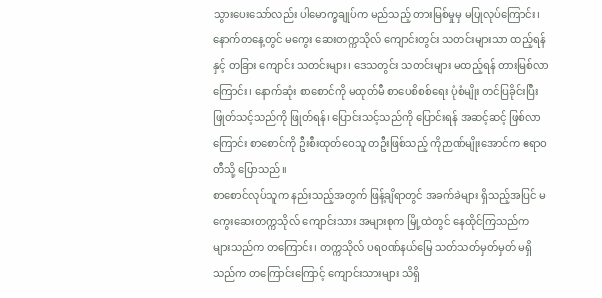သွားပေးသော်လည်း ပါမောက္ခချုပ်က မည်သည့် တားမြစ်မှုမှ မပြုလုပ်ကြောင်း၊ နောက်တနေ့တွင် မကွေး ဆေးတက္ကသိုလ် ကျောင်းတွင်း သတင်းများသာ ထည့်ရန်နှင့် တခြား ကျောင်း သတင်းများ၊ ဒေသတွင်း သတင်းများ မထည့်ရန် တားမြစ်လာကြောင်း၊ နောက်ဆုံး စာစောင်ကို မထုတ်မီ စာပေစိစစ်ရေး ပုံစံမျိုး တင်ပြခိုင်းပြီး ဖြုတ်သင့်သည်ကို ဖြုတ်ရန်၊ ပြောင်းသင့်သည်ကို ပြောင်းရန် အဆင့်ဆင့် ဖြစ်လာကြောင်း စာစောင်ကို ဦးစီးထုတ်ဝေသူ တဦးဖြစ်သည့် ကိုဉာဏ်မျိုးအောင်က ဧရာဝတီသို့ ပြောသည်။
စာစောင်လုပ်သူက နည်းသည့်အတွက် ဖြန့်ချိရာတွင် အခက်ခဲများ ရှိသည့်အပြင် မကွေးဆေးတက္ကသိုလ် ကျောင်းသား အများစုက မြို့ထဲတွင် နေထိုင်ကြသည်က များသည်က တကြောင်း၊ တက္ကသိုလ် ပရဝဏ်နယ်မြေ သတ်သတ်မှတ်မှတ် မရှိသည်က တကြောင်းကြောင့် ကျောင်းသားများ သိရှိ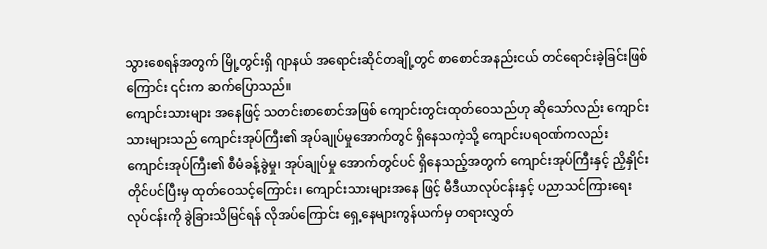သွားစေရန်အတွက် မြို့တွင်းရှိ ဂျာနယ် အရောင်းဆိုင်တချို့တွင် စာစောင်အနည်းငယ် တင်ရောင်းခဲ့ခြင်းဖြစ်ကြောင်း ၎င်းက ဆက်ပြောသည်။
ကျောင်းသားများ အနေဖြင့် သတင်းစာစောင်အဖြစ် ကျောင်းတွင်းထုတ်ဝေသည်ဟု ဆိုသော်လည်း ကျောင်းသားများသည် ကျောင်းအုပ်ကြီး၏ အုပ်ချုပ်မှုအောက်တွင် ရှိနေသကဲ့သို့ ကျောင်းပရဝဏ်ကလည်း ကျောင်းအုပ်ကြီး၏ စီမံခန့်ခွဲမှု၊ အုပ်ချုပ်မှု အောက်တွင်ပင် ရှိနေသည့်အတွက် ကျောင်းအုပ်ကြီးနှင့် ညှိနှိုင်းတိုင်ပင်ပြီးမှ ထုတ်ဝေသင့်ကြောင်း၊ ကျောင်းသားများအနေ ဖြင့် မီဒီယာလုပ်ငန်းနှင့် ပညာသင်ကြားရေး လုပ်ငန်းကို ခွဲခြားသိမြင်ရန် လိုအပ်ကြောင်း ရှေ့နေများကွန်ယက်မှ တရားလွှတ်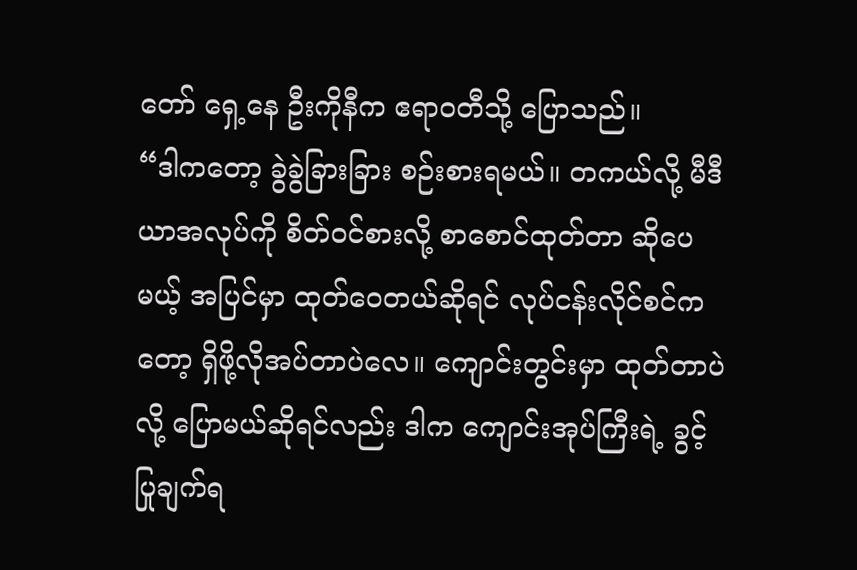တော် ရှေ့နေ ဦးကိုနီက ဧရာဝတီသို့ ပြောသည်။
“ဒါကတော့ ခွဲခွဲခြားခြား စဉ်းစားရမယ်။ တကယ်လို့ မီဒီယာအလုပ်ကို စိတ်ဝင်စားလို့ စာစောင်ထုတ်တာ ဆိုပေမယ့် အပြင်မှာ ထုတ်ဝေတယ်ဆိုရင် လုပ်ငန်းလိုင်စင်ကတော့ ရှိဖို့လိုအပ်တာပဲလေ။ ကျောင်းတွင်းမှာ ထုတ်တာပဲလို့ ပြောမယ်ဆိုရင်လည်း ဒါက ကျောင်းအုပ်ကြီးရဲ့ ခွင့်ပြုချက်ရ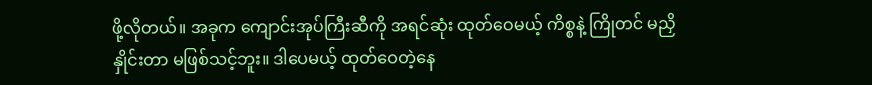ဖို့လိုတယ်။ အခုက ကျောင်းအုပ်ကြီးဆီကို အရင်ဆုံး ထုတ်ဝေမယ့် ကိစ္စနဲ့ ကြိုတင် မညှိ နှိုင်းတာ မဖြစ်သင့်ဘူး။ ဒါပေမယ့် ထုတ်ဝေတဲ့နေ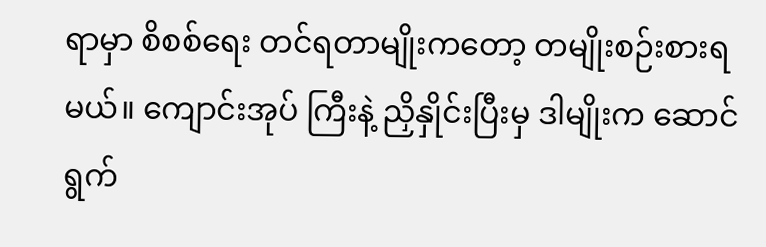ရာမှာ စိစစ်ရေး တင်ရတာမျိုးကတော့ တမျိုးစဉ်းစားရမယ်။ ကျောင်းအုပ် ကြီးနဲ့ ညှိနှိုင်းပြီးမှ ဒါမျိုးက ဆောင်ရွက်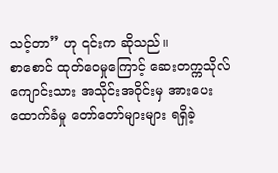သင့်တာ” ဟု ၎င်းက ဆိုသည်။
စာစောင် ထုတ်ဝေမှုကြောင့် ဆေးတက္ကသိုလ် ကျောင်းသား အသိုင်းအဝိုင်းမှ အားပေးထောက်ခံမှု တော်တော်များများ ရရှိခဲ့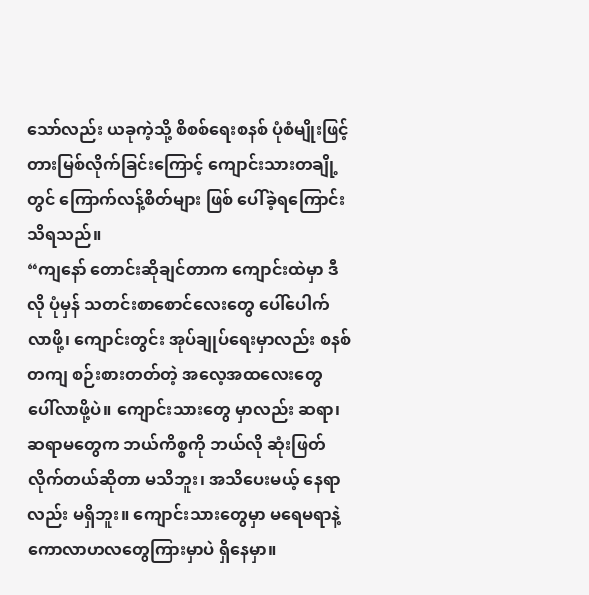သော်လည်း ယခုကဲ့သို့ စိစစ်ရေးစနစ် ပုံစံမျိုးဖြင့် တားမြစ်လိုက်ခြင်းကြောင့် ကျောင်းသားတချို့တွင် ကြောက်လန့်စိတ်များ ဖြစ် ပေါ်ခဲ့ရကြောင်း သိရသည်။
“ကျနော် တောင်းဆိုချင်တာက ကျောင်းထဲမှာ ဒီလို ပုံမှန် သတင်းစာစောင်လေးတွေ ပေါ်ပေါက်လာဖို့၊ ကျောင်းတွင်း အုပ်ချုပ်ရေးမှာလည်း စနစ်တကျ စဉ်းစားတတ်တဲ့ အလေ့အထလေးတွေ ပေါ်လာဖို့ပဲ။ ကျောင်းသားတွေ မှာလည်း ဆရာ၊ ဆရာမတွေက ဘယ်ကိစ္စကို ဘယ်လို ဆုံးဖြတ်လိုက်တယ်ဆိုတာ မသိဘူး၊ အသိပေးမယ့် နေရာလည်း မရှိဘူး။ ကျောင်းသားတွေမှာ မရေမရာနဲ့ ကောလာဟလတွေကြားမှာပဲ ရှိနေမှာ။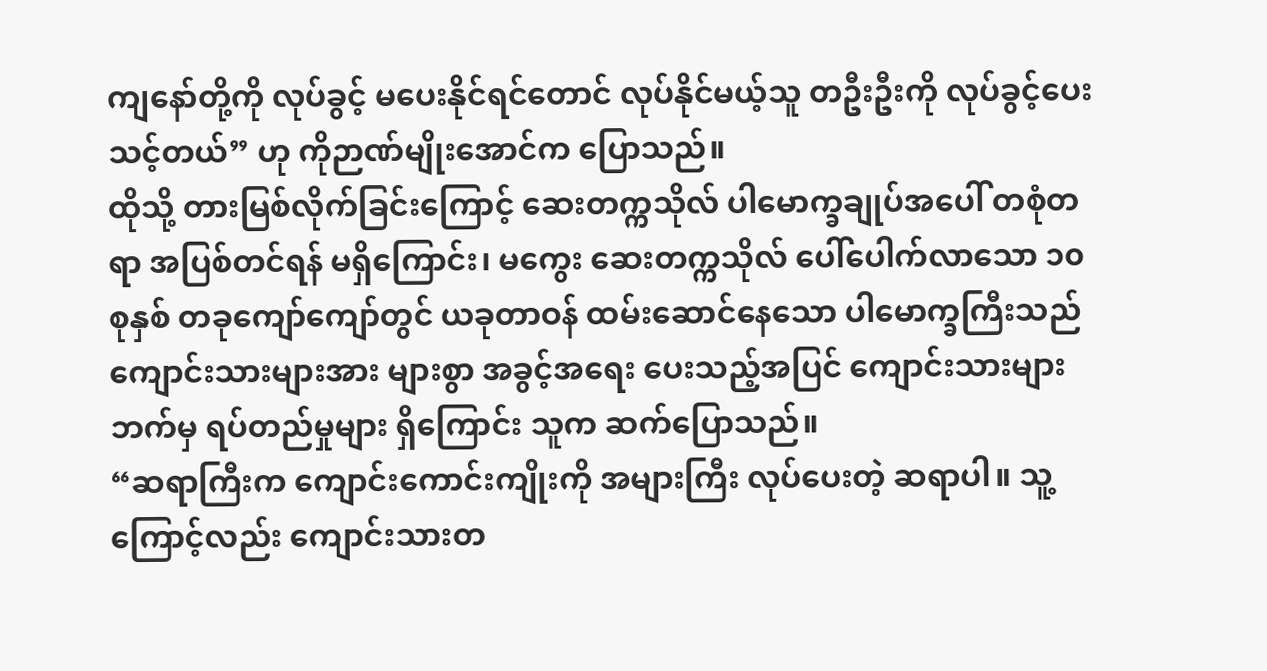ကျနော်တို့ကို လုပ်ခွင့် မပေးနိုင်ရင်တောင် လုပ်နိုင်မယ့်သူ တဦးဦးကို လုပ်ခွင့်ပေးသင့်တယ်” ဟု ကိုဉာဏ်မျိုးအောင်က ပြောသည်။
ထိုသို့ တားမြစ်လိုက်ခြင်းကြောင့် ဆေးတက္ကသိုလ် ပါမောက္ခချုပ်အပေါ် တစုံတရာ အပြစ်တင်ရန် မရှိကြောင်း၊ မကွေး ဆေးတက္ကသိုလ် ပေါ်ပေါက်လာသော ၁၀ စုနှစ် တခုကျော်ကျော်တွင် ယခုတာဝန် ထမ်းဆောင်နေသော ပါမောက္ခကြီးသည် ကျောင်းသားများအား များစွာ အခွင့်အရေး ပေးသည့်အပြင် ကျောင်းသားများဘက်မှ ရပ်တည်မှုများ ရှိကြောင်း သူက ဆက်ပြောသည်။
“ဆရာကြီးက ကျောင်းကောင်းကျိုးကို အများကြီး လုပ်ပေးတဲ့ ဆရာပါ။ သူ့ကြောင့်လည်း ကျောင်းသားတ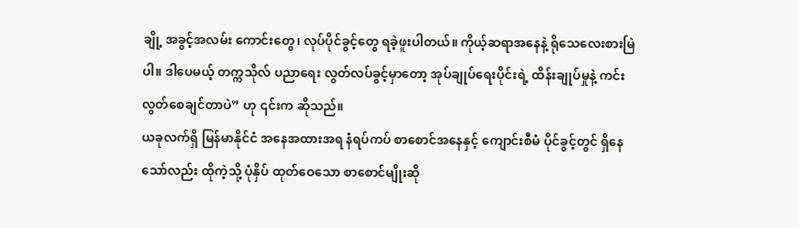ချို့ အခွင့်အလမ်း ကောင်းတွေ၊ လုပ်ပိုင်ခွင့်တွေ ရခဲ့ဖူးပါတယ်။ ကိုယ့်ဆရာအနေနဲ့ ရိုသေလေးစားမြဲပါ။ ဒါပေမယ့် တက္ကသိုလ် ပညာရေး လွတ်လပ်ခွင့်မှာတော့ အုပ်ချုပ်ရေးပိုင်းရဲ့ ထိန်းချုပ်မှုနဲ့ ကင်းလွတ်စေချင်တာပဲ” ဟု ၎င်းက ဆိုသည်။
ယခုလက်ရှိ မြန်မာနိုင်ငံ အနေအထားအရ နံရပ်ကပ် စာစောင်အနေနှင့် ကျောင်းစီမံ ပိုင်ခွင့်တွင် ရှိနေသော်လည်း ထိုကဲ့သို့ ပုံနှိပ် ထုတ်ဝေသော စာစောင်မျိုးဆို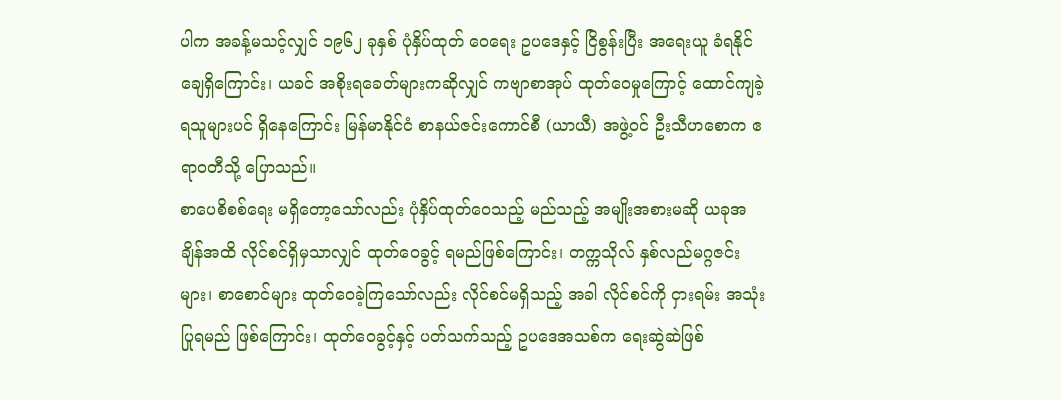ပါက အခန့်မသင့်လျှင် ၁၉၆၂ ခုနှစ် ပုံနှိပ်ထုတ် ဝေရေး ဥပဒေနှင့် ငြိစွန်းပြီး အရေးယူ ခံရနိုင်ချေရှိကြောင်း၊ ယခင် အစိုးရခေတ်များကဆိုလျှင် ကဗျာစာအုပ် ထုတ်ဝေမှုကြောင့် ထောင်ကျခဲ့ရသူများပင် ရှိနေကြောင်း မြန်မာနိုင်ငံ စာနယ်ဇင်းကောင်စီ (ယာယီ) အဖွဲ့ဝင် ဦးသီဟစောက ဧရာဝတီသို့ ပြောသည်။
စာပေစိစစ်ရေး မရှိတော့သော်လည်း ပုံနှိပ်ထုတ်ဝေသည့် မည်သည့် အမျိုးအစားမဆို ယခုအချိန်အထိ လိုင်စင်ရှိမှသာလျှင် ထုတ်ဝေခွင့် ရမည်ဖြစ်ကြောင်း၊ တက္ကသိုလ် နှစ်လည်မဂ္ဂဇင်းများ၊ စာစောင်များ ထုတ်ဝေခဲ့ကြသော်လည်း လိုင်စင်မရှိသည့် အခါ လိုင်စင်ကို ငှားရမ်း အသုံးပြုရမည် ဖြစ်ကြောင်း၊ ထုတ်ဝေခွင့်နှင့် ပတ်သက်သည့် ဥပဒေအသစ်က ရေးဆွဲဆဲဖြစ်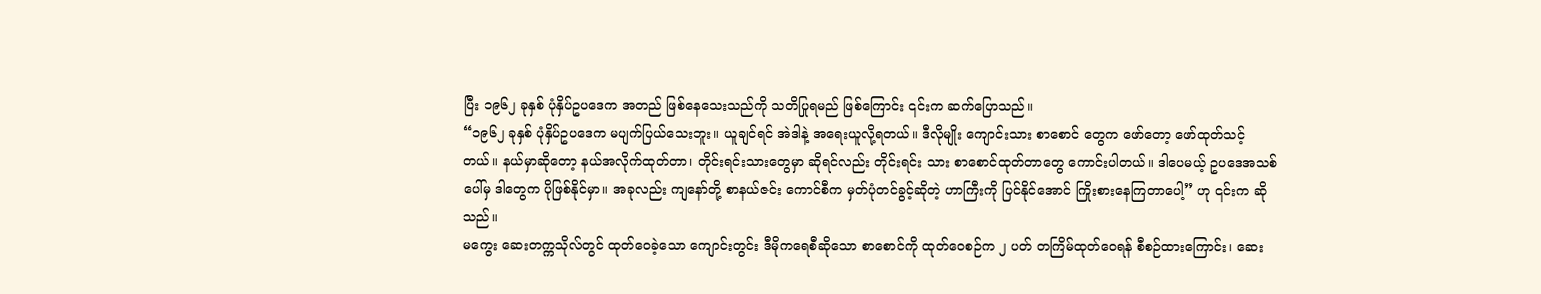ပြီး ၁၉၆၂ ခုနှစ် ပုံနှိပ်ဥပဒေက အတည် ဖြစ်နေသေးသည်ကို သတိပြုရမည် ဖြစ်ကြောင်း ၎င်းက ဆက်ပြောသည်။
“၁၉၆၂ ခုနှစ် ပုံနှိပ်ဥပဒေက မပျက်ပြယ်သေးဘူး။ ယူချင်ရင် အဲဒါနဲ့ အရေးယူလို့ရတယ်။ ဒီလိုမျိုး ကျောင်းသား စာစောင် တွေက ဖော်တော့ ဖော်ထုတ်သင့်တယ်။ နယ်မှာဆိုတော့ နယ်အလိုက်ထုတ်တာ၊ တိုင်းရင်းသားတွေမှာ ဆိုရင်လည်း တိုင်းရင်း သား စာစောင်ထုတ်တာတွေ ကောင်းပါတယ်။ ဒါပေမယ့် ဥပဒေအသစ်ပေါ်မှ ဒါတွေက ပိုဖြစ်နိုင်မှာ။ အခုလည်း ကျနော်တို့ စာနယ်ဇင်း ကောင်စီက မှတ်ပုံတင်ခွင့်ဆိုတဲ့ ဟာကြီးကို ပြင်နိုင်အောင် ကြိုးစားနေကြတာပေါ့” ဟု ၎င်းက ဆိုသည်။
မကွေး ဆေးတက္ကသိုလ်တွင် ထုတ်ဝေခဲ့သော ကျောင်းတွင်း ဒီမိုကရေစီဆိုသော စာစောင်ကို ထုတ်ဝေစဉ်က ၂ ပတ် တကြိမ်ထုတ်ဝေရန် စီစဉ်ထားကြောင်း၊ ဆေး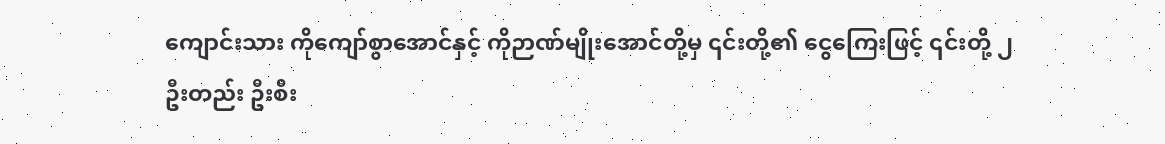ကျောင်းသား ကိုကျော်စွာအောင်နှင့် ကိုဉာဏ်မျိုးအောင်တို့မှ ၎င်းတို့၏ ငွေကြေးဖြင့် ၎င်းတို့ ၂ ဦးတည်း ဦးစီး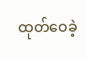ထုတ်ဝေခဲ့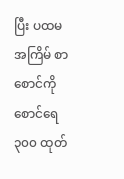ပြီး ပထမအကြိမ် စာစောင်ကို စောင်ရေ ၃၀၀ ထုတ်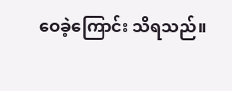ဝေခဲ့ကြောင်း သိရသည်။